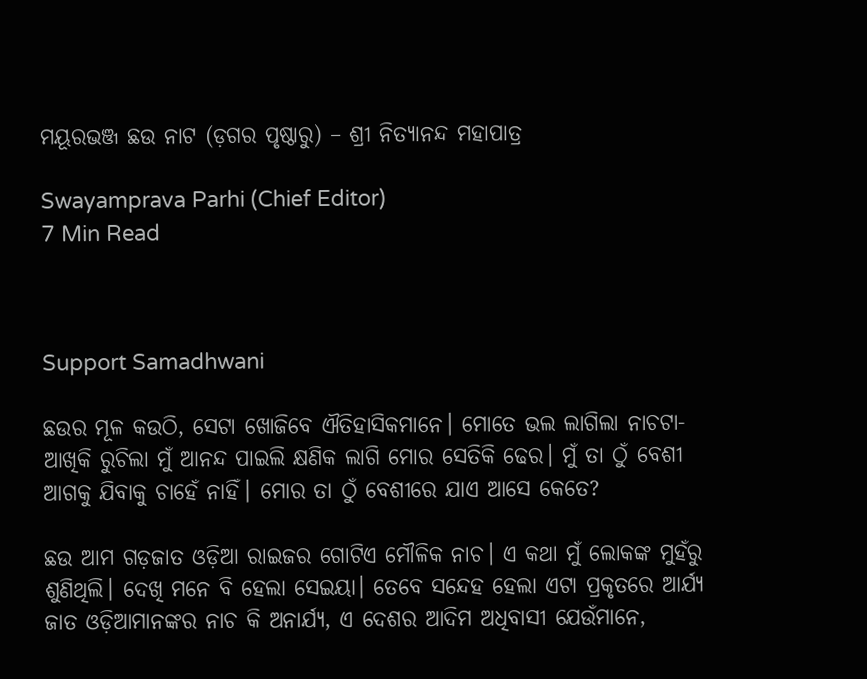ମୟୂରଭଞ୍ଜ ଛଉ ନାଟ (ଡ଼ଗର ପୃଷ୍ଠାରୁ) – ଶ୍ରୀ ନିତ୍ୟାନନ୍ଦ ମହାପାତ୍ର

Swayamprava Parhi (Chief Editor)
7 Min Read



Support Samadhwani

ଛଉର ମୂଳ କଉଠି, ସେଟା ଖୋଜିବେ ଐତିହାସିକମାନେ। ମୋତେ ଭଲ ଲାଗିଲା ନାଚଟା-ଆଖିକି ରୁଚିଲା ମୁଁ ଆନନ୍ଦ ପାଇଲି କ୍ଷଣିକ ଲାଗି ମୋର ସେତିକି ଢେର। ମୁଁ ତା ଠୁଁ ବେଶୀ ଆଗକୁ ଯିବାକୁ ଚାହେଁ ନାହିଁ। ମୋର ତା ଠୁଁ ବେଶୀରେ ଯାଏ ଆସେ କେତେ?

ଛଉ ଆମ ଗଡ଼ଜାତ ଓଡ଼ିଆ ରାଇଜର ଗୋଟିଏ ମୌଳିକ ନାଚ। ଏ କଥା ମୁଁ ଲୋକଙ୍କ ମୁହଁରୁ ଶୁଣିଥିଲି। ଦେଖି ମନେ ବି ହେଲା ସେଇୟା। ତେବେ ସନ୍ଦେହ ହେଲା ଏଟା ପ୍ରକୃତରେ ଆର୍ଯ୍ୟ ଜାତ ଓଡ଼ିଆମାନଙ୍କର ନାଚ କି ଅନାର୍ଯ୍ୟ, ଏ ଦେଶର ଆଦିମ ଅଧିବାସୀ ଯେଉଁମାନେ,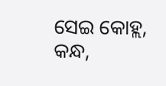ସେଇ କୋହ୍ଲ, କନ୍ଧ,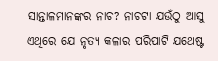ସାନ୍ତାଳମାନଙ୍କର ନାଚ? ନାଚଟା ଯଉଁଠୁ ଆସୁ ଏଥିରେ ଯେ ନୃତ୍ୟ କଳାର ପରିପାଟି ଯଥେଷ୍ଟ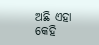ଅଛି ଏହା କେହି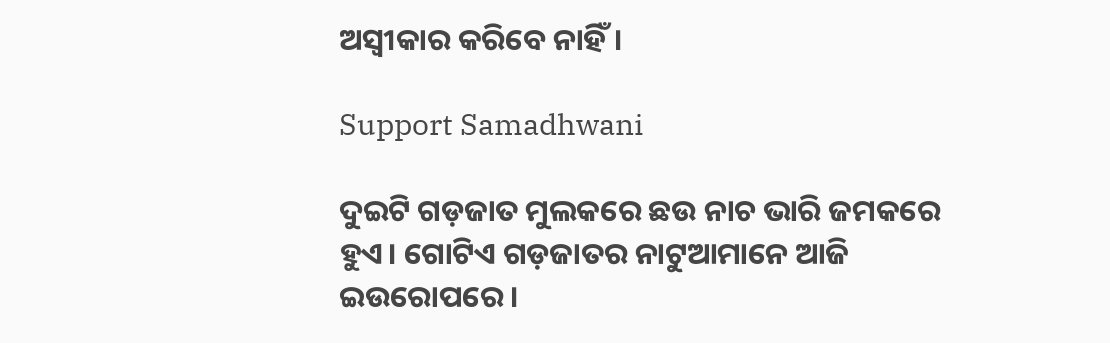ଅସ୍ୱୀକାର କରିବେ ନାହିଁ।

Support Samadhwani

ଦୁଇଟି ଗଡ଼ଜାତ ମୁଲକରେ ଛଉ ନାଚ ଭାରି ଜମକରେ ହୁଏ। ଗୋଟିଏ ଗଡ଼ଜାତର ନାଟୁଆମାନେ ଆଜି ଇଉରୋପରେ ।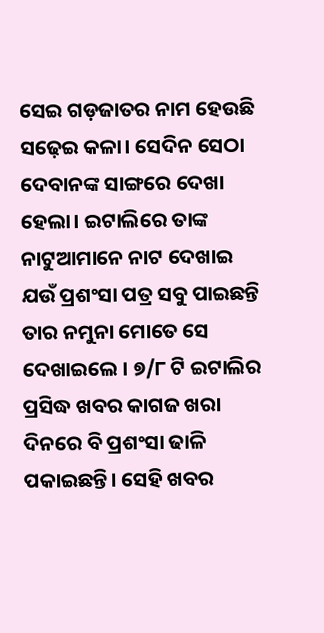ସେଇ ଗଡ଼ଜାତର ନାମ ହେଉଛି ସଢ଼େଇ କଳା। ସେଦିନ ସେଠା ଦେବାନଙ୍କ ସାଙ୍ଗରେ ଦେଖା ହେଲା। ଇଟାଲିରେ ତାଙ୍କ ନାଟୁଆମାନେ ନାଟ ଦେଖାଇ ଯଉଁ ପ୍ରଶଂସା ପତ୍ର ସବୁ ପାଇଛନ୍ତି ତାର ନମୁନା ମୋତେ ସେ ଦେଖାଇଲେ । ୭/୮ ଟି ଇଟାଲିର ପ୍ରସିଦ୍ଧ ଖବର କାଗଜ ଖରା ଦିନରେ ବି ପ୍ରଶଂସା ଢାଳି ପକାଇଛନ୍ତି। ସେହି ଖବର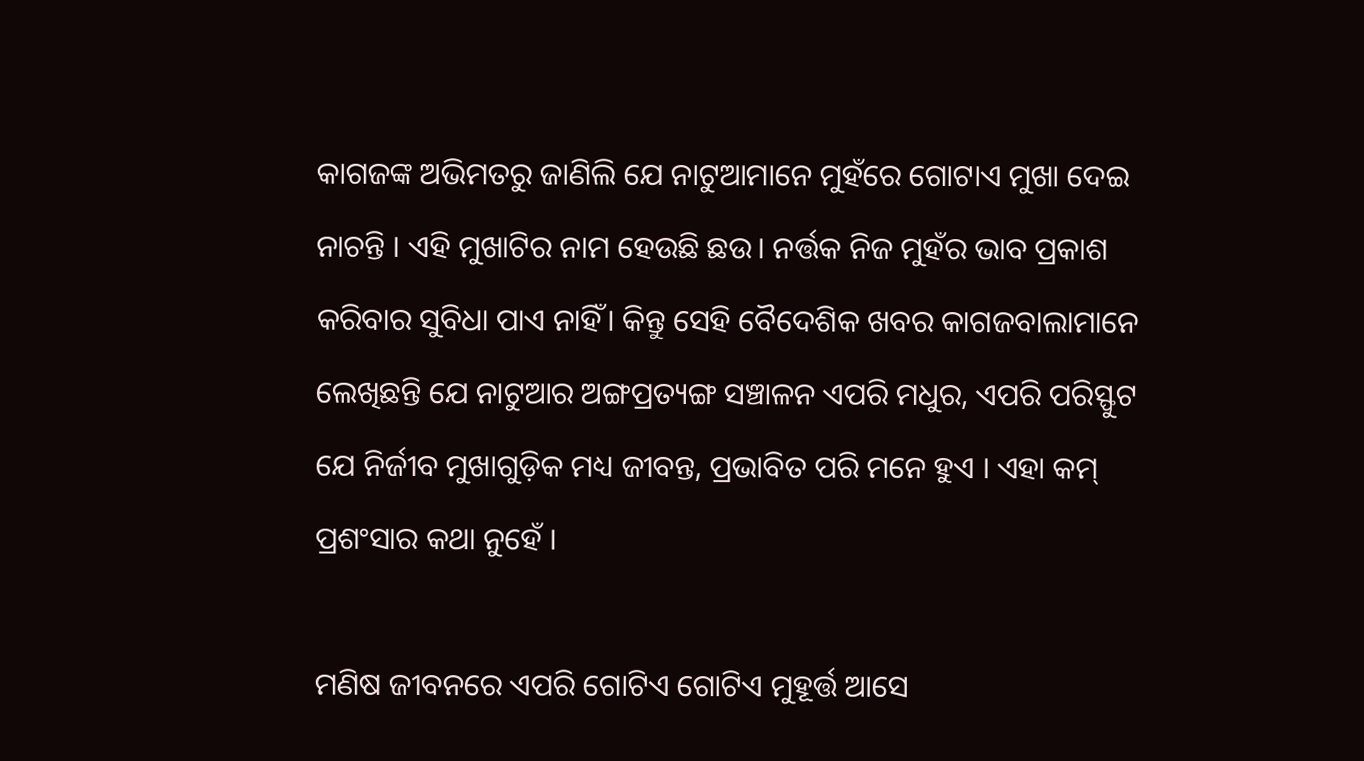କାଗଜଙ୍କ ଅଭିମତରୁ ଜାଣିଲି ଯେ ନାଟୁଆମାନେ ମୁହଁରେ ଗୋଟାଏ ମୁଖା ଦେଇ ନାଚନ୍ତି । ଏହି ମୁଖାଟିର ନାମ ହେଉଛି ଛଉ। ନର୍ତ୍ତକ ନିଜ ମୁହଁର ଭାବ ପ୍ରକାଶ କରିବାର ସୁବିଧା ପାଏ ନାହିଁ। କିନ୍ତୁ ସେହି ବୈଦେଶିକ ଖବର କାଗଜବାଲାମାନେ ଲେଖିଛନ୍ତି ଯେ ନାଟୁଆର ଅଙ୍ଗପ୍ରତ୍ୟଙ୍ଗ ସଞ୍ଚାଳନ ଏପରି ମଧୁର, ଏପରି ପରିସ୍ଫୁଟ ଯେ ନିର୍ଜୀବ ମୁଖାଗୁଡ଼ିକ ମଧ୍ୟ ଜୀବନ୍ତ, ପ୍ରଭାବିତ ପରି ମନେ ହୁଏ । ଏହା କମ୍ ପ୍ରଶଂସାର କଥା ନୁହେଁ ।

ମଣିଷ ଜୀବନରେ ଏପରି ଗୋଟିଏ ଗୋଟିଏ ମୁହୂର୍ତ୍ତ ଆସେ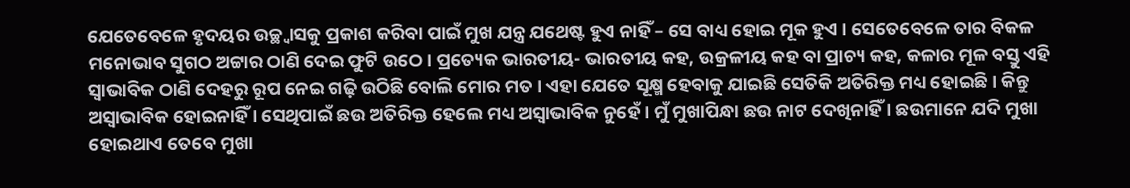ଯେତେବେଳେ ହୃଦୟର ଉଚ୍ଛ୍ୱାସକୁ ପ୍ରକାଶ କରିବା ପାଇଁ ମୁଖ ଯନ୍ତ୍ର ଯଥେଷ୍ଟ ହୁଏ ନାହିଁ – ସେ ବାଧ୍ୟ ହୋଇ ମୂକ ହୁଏ । ସେତେବେଳେ ତାର ବିକଳ ମନୋଭାବ ସୁଗଠ ଅଟ୍ଟାର ଠାଣି ଦେଇ ଫୁଟି ଉଠେ। ପ୍ରତ୍ୟେକ ଭାରତୀୟ- ଭାରତୀୟ କହ, ଉକ୍ରଳୀୟ କହ ବା ପ୍ରାଚ୍ୟ କହ, କଳାର ମୂଳ ବସ୍ତୁ ଏହି ସ୍ୱାଭାବିକ ଠାଣି ଦେହରୁ ରୂପ ନେଇ ଗଢ଼ି ଉଠିଛି ବୋଲି ମୋର ମତ । ଏହା ଯେତେ ସୂକ୍ଷ୍ମ ହେବାକୁ ଯାଇଛି ସେତିକି ଅତିରିକ୍ତ ମଧ୍ୟ ହୋଇଛି । କିନ୍ତୁ ଅସ୍ୱାଭାବିକ ହୋଇନାହିଁ । ସେଥିପାଇଁ ଛଉ ଅତିରିକ୍ତ ହେଲେ ମଧ୍ୟ ଅସ୍ୱାଭାବିକ ନୁହେଁ । ମୁଁ ମୁଖାପିନ୍ଧା ଛଉ ନାଟ ଦେଖିନାହିଁ । ଛଉମାନେ ଯଦି ମୁଖା ହୋଇଥାଏ ତେବେ ମୁଖା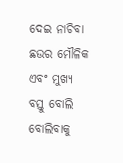ଦେଇ ନାଚିବା ଛଉର ମୌଳିକ ଏବଂ ମୁଖ୍ୟ ବସ୍ତୁ ବୋଲି ବୋଲିବାକୁ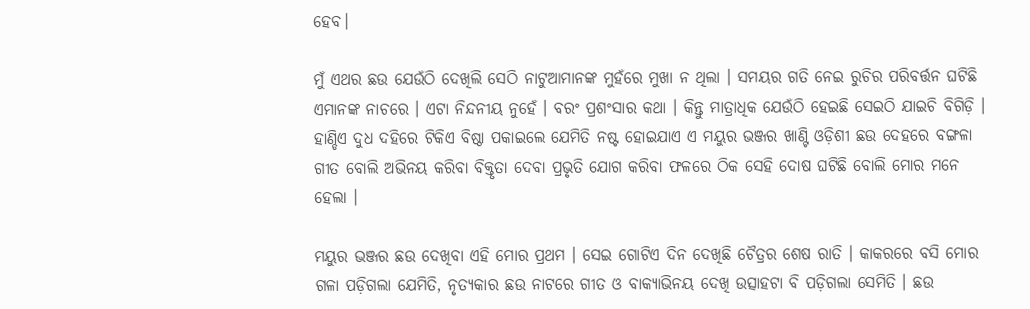ହେବ।

ମୁଁ ଏଥର ଛଉ ଯେଉଁଠି ଦେଖିଲି ସେଠି ନାଟୁଆମାନଙ୍କ ମୁହଁରେ ମୁଖା ନ ଥିଲା । ସମୟର ଗତି ନେଇ ରୁଚିର ପରିବର୍ତ୍ତନ ଘଟିଛି ଏମାନଙ୍କ ନାଚରେ । ଏଟା ନିନ୍ଦନୀୟ ନୁହେଁ । ବରଂ ପ୍ରଶଂସାର କଥା । କିନ୍ତୁ ମାତ୍ରାଧିକ ଯେଉଁଠି ହେଇଛି ସେଇଠି ଯାଇଚି ବିଗିଡ଼ି । ହାଣ୍ଡିଏ ଦୁଧ ଦହିରେ ଟିକିଏ ବିଷ୍ଠା ପକାଇଲେ ଯେମିତି ନଷ୍ଟ ହୋଇଯାଏ ଏ ମୟୁର ଭଞ୍ଜର ଖାଣ୍ଟି ଓଡ଼ିଶୀ ଛଉ ଦେହରେ ବଙ୍ଗଳା ଗୀତ ବୋଲି ଅଭିନୟ କରିବା ବିକ୍ତୃତା ଦେବା ପ୍ରଭୃତି ଯୋଗ କରିବା ଫଳରେ ଠିକ ସେହି ଦୋଷ ଘଟିଛି ବୋଲି ମୋର ମନେ ହେଲା ।

ମୟୁର ଭଞ୍ଜର ଛଉ ଦେଖିବା ଏହି ମୋର ପ୍ରଥମ । ସେଇ ଗୋଟିଏ ଦିନ ଦେଖିଛି ଚୈତ୍ରର ଶେଷ ରାତି । କାକରରେ ବସି ମୋର ଗଳା ପଡ଼ିଗଲା ଯେମିତି, ନୃତ୍ୟକାର ଛଉ ନାଟରେ ଗୀତ ଓ ବାକ୍ୟାଭିନୟ ଦେଖି ଉତ୍ସାହଟା ବି ପଡ଼ିଗଲା ସେମିତି । ଛଉ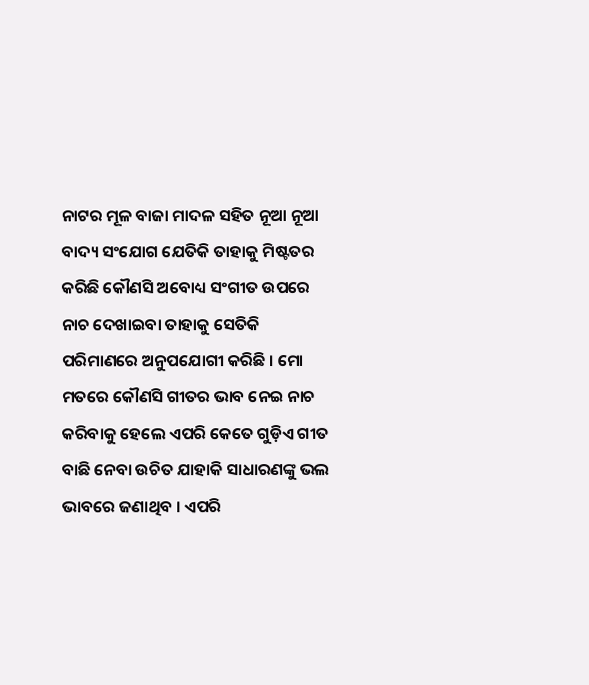ନାଟର ମୂଳ ବାଜା ମାଦଳ ସହିତ ନୂଆ ନୂଆ ବାଦ୍ୟ ସଂଯୋଗ ଯେତିକି ତାହାକୁ ମିଷ୍ଟତର କରିଛି କୌଣସି ଅବୋଧ୍ୟ ସଂଗୀତ ଉପରେ ନାଚ ଦେଖାଇବା ତାହାକୁ ସେତିକି ପରିମାଣରେ ଅନୁପଯୋଗୀ କରିଛି । ମୋ ମତରେ କୌଣସି ଗୀତର ଭାବ ନେଇ ନାଚ କରିବାକୁ ହେଲେ ଏପରି କେତେ ଗୁଡ଼ିଏ ଗୀତ ବାଛି ନେବା ଉଚିତ ଯାହାକି ସାଧାରଣଙ୍କୁ ଭଲ ଭାବରେ ଜଣାଥିବ । ଏପରି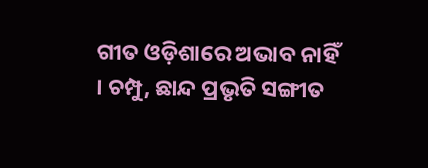ଗୀତ ଓଡ଼ିଶାରେ ଅଭାବ ନାହିଁ । ଚମ୍ପୁ, ଛାନ୍ଦ ପ୍ରଭୃତି ସଙ୍ଗୀତ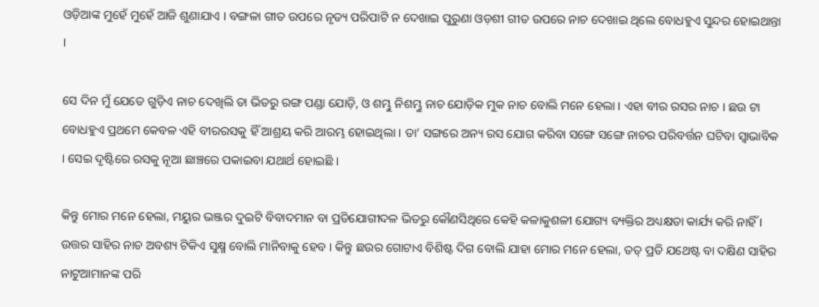ଓଡ଼ିଆଙ୍କ ମୁହେଁ ମୁହେଁ ଆଜି ଶୁଣାଯାଏ । ବଙ୍ଗଳା ଗୀତ ଉପରେ ନୃତ୍ୟ ପରିପାଟି ନ ଦେଖାଇ ପୁରୁଣା ଓଡ଼ଶୀ ଗୀତ ଉପରେ ନାଚ ଦେଖାଇ ଥିଲେ ବୋଧହୁଏ ସୁନ୍ଦର ହୋଇଥାନ୍ତା ।

ସେ ଦିନ ମୁଁ ଯେତେ ଗୁଡ଼ିଏ ନାଚ ଦେଖିଲି ତା ଭିତରୁ ରଙ୍ଗ ପଣ୍ଡା ଯୋଡ଼ି, ଓ ଶମ୍ଭୁ ନିଶମ୍ଭୁ ନାଚ ଯୋଡ଼ିକ ମୁକ ନାଚ ବୋଲି ମନେ ହେଲା । ଏହା ବୀର ରସର ନାଚ । ଛଉ ଟା ବୋଧହୁଏ ପ୍ରଥମେ କେବଳ ଏହି ବୀରରସକୁ ହିଁ ଆଶ୍ରୟ କରି ଆରମ୍ଭ ହୋଇଥିଲା । ତା’ ସଙ୍ଗରେ ଅନ୍ୟ ରସ ଯୋଗ କରିବା ସଙ୍ଗେ ସଙ୍ଗେ ନାଚର ପରିବର୍ତ୍ତନ ଘଟିବା ସ୍ୱାଭାବିକ । ସେଇ ଦୃଷ୍ଟିରେ ରସକୁ ନୂଆ ଛାଞ୍ଚରେ ପକାଇବା ଯଥାର୍ଥ ହୋଇଛି ।

କିନ୍ତୁ ମୋର ମନେ ହେଲା, ମୟୁର ଭଞ୍ଜର ଦୁଇଟି ବିବାଦମାନ ବା ପ୍ରତିଯୋଗୀଦଳ ଭିତରୁ କୌଣସିଥିରେ କେହି କଳାକୁଶଳୀ ଯୋଗ୍ୟ ବ୍ୟକ୍ତିର ଅଧ୍ୟକ୍ଷତା କାର୍ଯ୍ୟ କରି ନାହିଁ । ଉତ୍ତର ସାହିର ନାଚ ଅବଶ୍ୟ ଟିକିଏ ସୁକ୍ଷ୍ମ ବୋଲି ମାନିବାକୁ ହେବ । କିନ୍ତୁ ଛଉର ଗୋଟାଏ ବିଶିଷ୍ଟ ଦିଗ ବୋଲି ଯାହା ମୋର ମନେ ହେଲା, ତତ୍ ପ୍ରତି ଯଥେଷ୍ଟ ବା ଦକ୍ଷିଣ ସାହିର ନାଟୁଆମାନଙ୍କ ପରି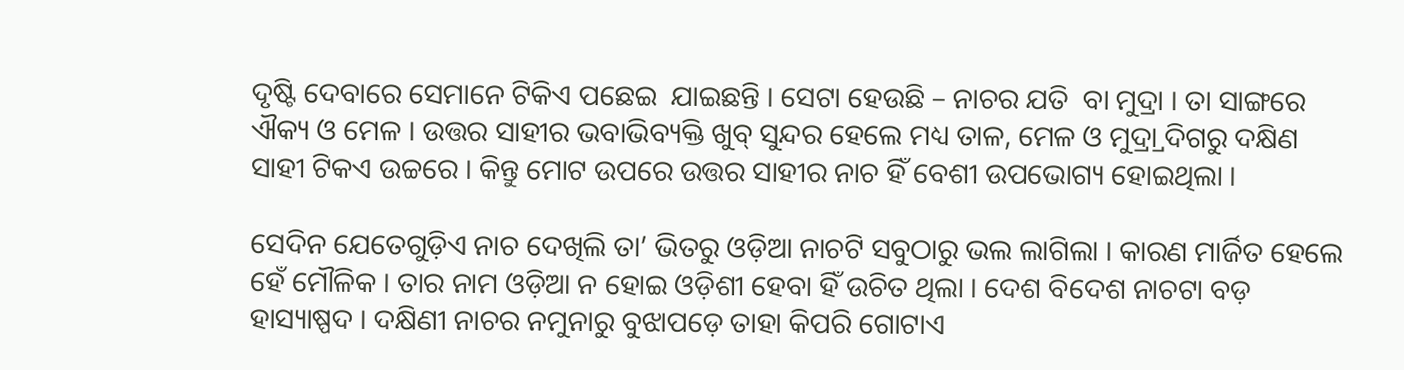ଦୃଷ୍ଟି ଦେବାରେ ସେମାନେ ଟିକିଏ ପଛେଇ  ଯାଇଛନ୍ତି । ସେଟା ହେଉଛି – ନାଚର ଯତି  ବା ମୁଦ୍ରା । ତା ସାଙ୍ଗରେ ଐକ୍ୟ ଓ ମେଳ । ଉତ୍ତର ସାହୀର ଭବାଭିବ୍ୟକ୍ତି ଖୁବ୍ ସୁନ୍ଦର ହେଲେ ମଧ୍ୟ ତାଳ, ମେଳ ଓ ମୁଦ୍ର୍ରା ଦିଗରୁ ଦକ୍ଷିଣ ସାହୀ ଟିକଏ ଉଚ୍ଚରେ । କିନ୍ତୁ ମୋଟ ଉପରେ ଉତ୍ତର ସାହୀର ନାଚ ହିଁ ବେଶୀ ଉପଭୋଗ୍ୟ ହୋଇଥିଲା ।

ସେଦିନ ଯେତେଗୁଡ଼ିଏ ନାଚ ଦେଖିଲି ତା’ ଭିତରୁ ଓଡ଼ିଆ ନାଚଟି ସବୁଠାରୁ ଭଲ ଲାଗିଲା । କାରଣ ମାର୍ଜିତ ହେଲେ ହେଁ ମୌଳିକ । ତାର ନାମ ଓଡ଼ିଆ ନ ହୋଇ ଓଡ଼ିଶୀ ହେବା ହିଁ ଉଚିତ ଥିଲା । ଦେଶ ବିଦେଶ ନାଚଟା ବଡ଼ ହାସ୍ୟାଷ୍ପଦ । ଦକ୍ଷିଣୀ ନାଚର ନମୁନାରୁ ବୁଝାପଡ଼େ ତାହା କିପରି ଗୋଟାଏ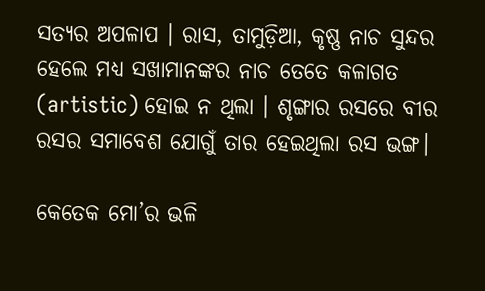ସତ୍ୟର ଅପଳାପ । ରାସ, ତାମୁଡ଼ିଆ, କୃଷ୍ଣ ନାଚ ସୁନ୍ଦର ହେଲେ ମଧ୍ୟ ସଖାମାନଙ୍କର ନାଚ ତେତେ କଳାଗତ (artistic) ହୋଇ ନ ଥିଲା । ଶୃଙ୍ଗାର ରସରେ ବୀର ରସର ସମାବେଶ ଯୋଗୁଁ ତାର ହେଇଥିଲା ରସ ଭଙ୍ଗ।

କେତେକ ମୋ’ର ଭଳି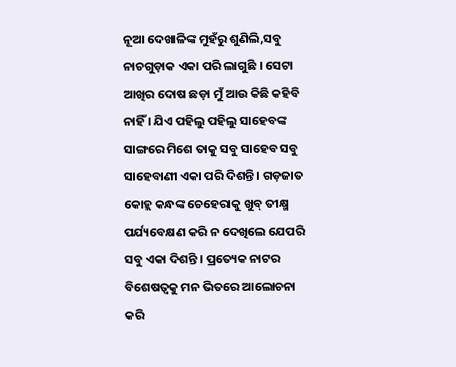ନୂଆ ଦେଖାଳିଙ୍କ ମୁହଁରୁ ଶୁଣିଲି,ସବୁ ନାଚଗୁଡ଼ାକ ଏକା ପରି ଲାଗୁଛି । ସେଟା ଆଖିର ଦୋଷ ଛଡ଼ା ମୁଁ ଆଉ କିଛି କହିବି ନାହିଁ । ଯିଏ ପହିଲୁ ପହିଲୁ ସାହେବଙ୍କ ସାଙ୍ଗରେ ମିଶେ ତାକୁ ସବୁ ସାହେବ ସବୁ ସାହେବାଣୀ ଏକା ପରି ଦିଶନ୍ତି । ଗଡ଼ଜାତ କୋହ୍ଲ କନ୍ଧଙ୍କ ଚେହେରାକୁ ଖୁବ୍ ତୀକ୍ଷ୍ମ ପର୍ଯ୍ୟବେକ୍ଷଣ କରି ନ ଦେଖିଲେ ଯେପରି ସବୁ ଏକା ଦିଶନ୍ତି । ପ୍ରତ୍ୟେକ ନାଟର ବିଶେଷତ୍ୱକୁ ମନ ଭିତରେ ଆଲୋଚନା କରି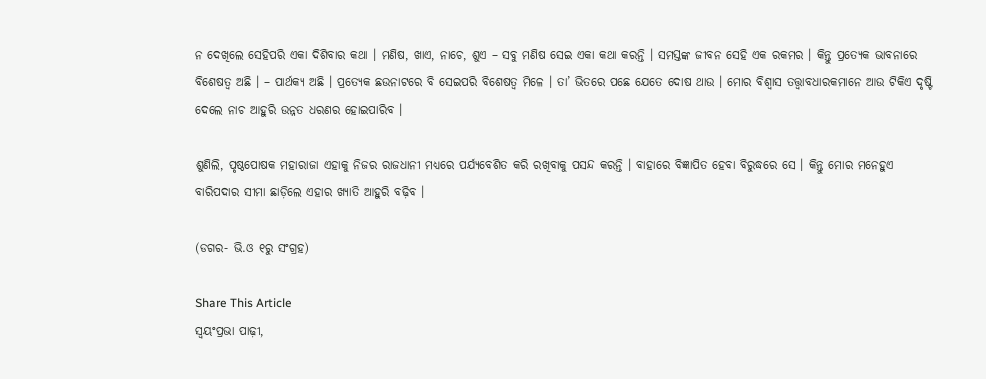ନ ଦେଖିଲେ ସେହିପରି ଏକା ଦିଶିବାର କଥା । ମଣିଷ, ଖାଏ, ନାଚେ, ଶୁଏ – ସବୁ ମଣିଷ ସେଇ ଏକା କଥା କରନ୍ତି । ସମସ୍ତଙ୍କ ଜୀବନ ସେହି ଏକ ରକମର । କିନ୍ତୁ ପ୍ରତ୍ୟେକ ଭାବନାରେ ବିଶେଷତ୍ୱ ଅଛି । – ପାର୍ଥକ୍ୟ ଅଛି । ପ୍ରତ୍ୟେକ ଛଉନାଟରେ ବି ସେଇପରି ବିଶେଷତ୍ୱ ମିଳେ । ତା’ ଭିତରେ ପଛେ ଯେତେ ଦୋଷ ଥାଉ । ମୋର ବିଶ୍ୱାସ ତତ୍ତ୍ୱାବଧାରକମାନେ ଆଉ ଟିକିଏ ଦୃଷ୍ଟି ଦେଲେ ନାଚ ଆହୁରି ଉନ୍ନତ ଧରଣର ହୋଇପାରିବ ।

ଶୁଣିଲି, ପୃଷ୍ଠପୋଷକ ମହାରାଜା ଏହାକୁ ନିଜର ରାଜଧାନୀ ମଧ୍ୟରେ ପର୍ଯ୍ୟବେଶିତ କରି ରଖିବାକୁ ପସନ୍ଦ କରନ୍ତି । ବାହାରେ ବିଜ୍ଞାପିତ ହେବା ବିରୁଦ୍ଧରେ ସେ । କିନ୍ତୁ ମୋର ମନେହୁଏ ବାରିପଦାର ସୀମା ଛାଡ଼ିଲେ ଏହାର ଖ୍ୟାତି ଆହୁରି ବଢ଼ିବ ।

(ଡଗର- ଭି.ଓ ୧ରୁ ସଂଗ୍ରହ)

Share This Article
ସ୍ଵୟଂପ୍ରଭା ପାଢ଼ୀ,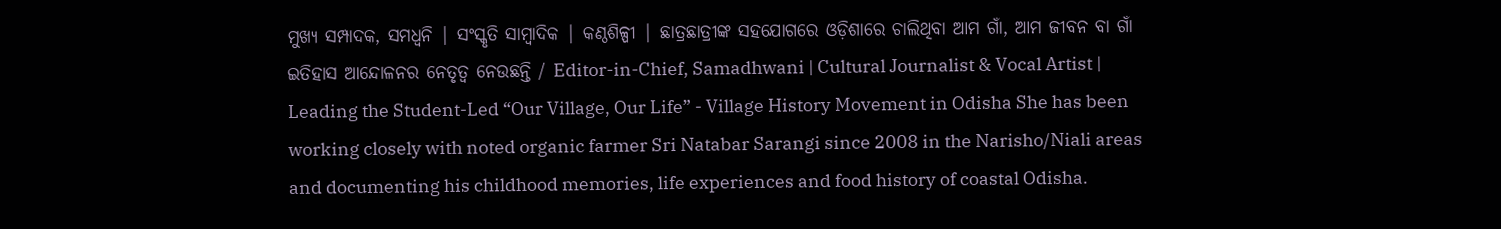ମୁଖ୍ୟ ସମ୍ପାଦକ, ସମଧ୍ୱନି | ସଂସ୍କୃତି ସାମ୍ବାଦିକ | କଣ୍ଠଶିଳ୍ପୀ | ଛାତ୍ରଛାତ୍ରୀଙ୍କ ସହଯୋଗରେ ଓଡ଼ିଶାରେ ଚାଲିଥିବା ଆମ ଗାଁ, ଆମ ଜୀବନ ବା ଗାଁ ଇତିହାସ ଆନ୍ଦୋଳନର ନେତୃତ୍ଵ ନେଉଛନ୍ତି / Editor-in-Chief, Samadhwani | Cultural Journalist & Vocal Artist | Leading the Student-Led “Our Village, Our Life” - Village History Movement in Odisha She has been working closely with noted organic farmer Sri Natabar Sarangi since 2008 in the Narisho/Niali areas and documenting his childhood memories, life experiences and food history of coastal Odisha.